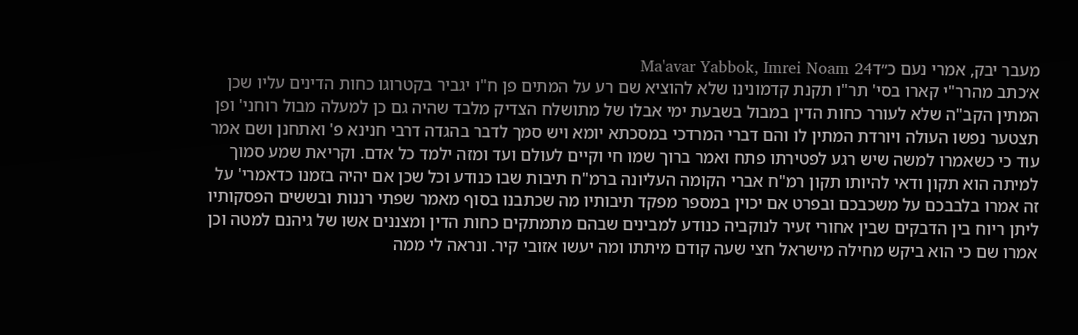מעבר יבק, אמרי נעם כ״דMa'avar Yabbok, Imrei Noam 24
א׳כתב מהרר"י קארו בסי' תר"ו תקנת קדמונינו שלא להוציא שם רע על המתים פן ח"ו יגביר בקטרוגו כחות הדינים עליו שכן המתין הקב"ה שלא לעורר כחות הדין במבול בשבעת ימי אבלו של מתושלח הצדיק מלבד שהיה גם כן למעלה מבול רוחני' ופן תצטער נפשו העולה ויורדת המתין לו והם דברי המרדכי במסכתא יומא ויש סמך לדבר בהגדה דרבי חנינא פ' ואתחנן ושם אמר עוד כי כשאמרו למשה שיש רגע לפטירתו פתח ואמר ברוך שמו חי וקיים לעולם ועד ומזה ילמד כל אדם. וקריאת שמע סמוך למיתה הוא תקון ודאי להיותו תקון רמ"ח אברי הקומה העליונה ברמ"ח תיבות שבו כנודע וכל שכן אם יהיה בזמנו כדאמרי' על זה אמרו בלבבכם על משכבכם ובפרט אם יכוין במספר מפקד תיבותיו מה שכתבנו בסוף מאמר שפתי רננות ובששים הפסקותיו ליתן ריוח בין הדבקים שבין אחורי זעיר לנוקביה כנודע למבינים שבהם מתמתקים כחות הדין ומצננים אשו של גיהנם למטה וכן אמרו שם כי הוא ביקש מחילה מישראל חצי שעה קודם מיתתו ומה יעשו אזובי קיר. ונראה לי ממה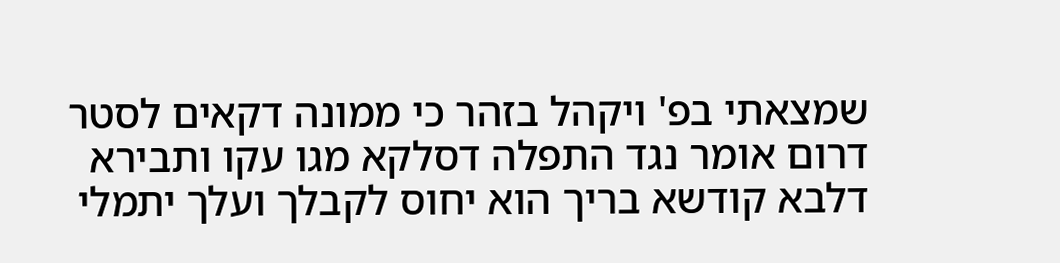שמצאתי בפ' ויקהל בזהר כי ממונה דקאים לסטר דרום אומר נגד התפלה דסלקא מגו עקו ותבירא דלבא קודשא בריך הוא יחוס לקבלך ועלך יתמלי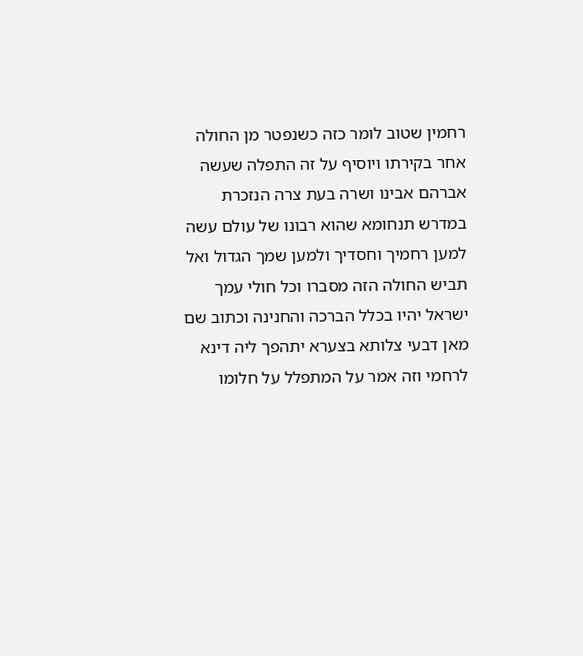רחמין שטוב לומר כזה כשנפטר מן החולה אחר בקירתו ויוסיף על זה התפלה שעשה אברהם אבינו ושרה בעת צרה הנזכרת במדרש תנחומא שהוא רבונו של עולם עשה למען רחמיך וחסדיך ולמען שמך הגדול ואל תביש החולה הזה מסברו וכל חולי עמך ישראל יהיו בכלל הברכה והחנינה וכתוב שם מאן דבעי צלותא בצערא יתהפך ליה דינא לרחמי וזה אמר על המתפלל על חלומו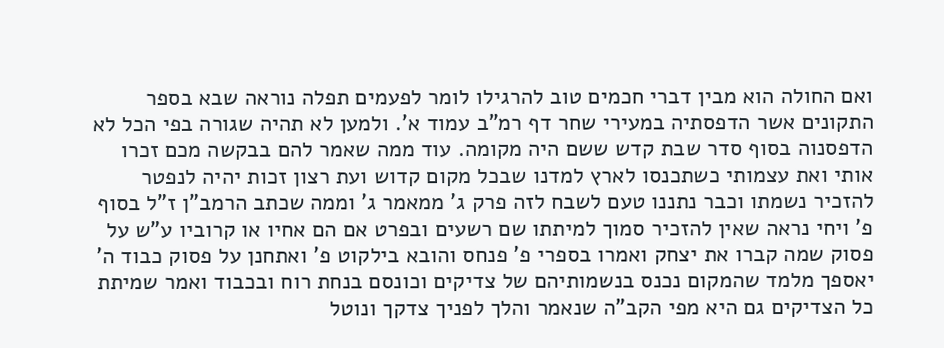ואם החולה הוא מבין דברי חכמים טוב להרגילו לומר לפעמים תפלה נוראה שבא בספר התקונים אשר הדפסתיה במעירי שחר דף רמ"ב עמוד א'. ולמען לא תהיה שגורה בפי הכל לא הדפסנוה בסוף סדר שבת קדש ששם היה מקומה. עוד ממה שאמר להם בבקשה מכם זכרו אותי ואת עצמותי כשתכנסו לארץ למדנו שבכל מקום קדוש ועת רצון זכות יהיה לנפטר להזכיר נשמתו וכבר נתננו טעם לשבח לזה פרק ג' ממאמר ג' וממה שכתב הרמב"ן ז"ל בסוף פ' ויחי נראה שאין להזכיר סמוך למיתתו שם רשעים ובפרט אם הם אחיו או קרוביו ע"ש על פסוק שמה קברו את יצחק ואמרו בספרי פ' פנחס והובא בילקוט פ' ואתחנן על פסוק כבוד ה' יאספך מלמד שהמקום נכנס בנשמותיהם של צדיקים וכונסם בנחת רוח ובכבוד ואמר שמיתת כל הצדיקים גם היא מפי הקב"ה שנאמר והלך לפניך צדקך ונוטל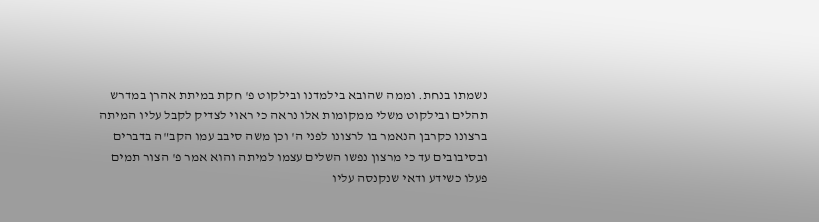נשמתו בנחת. וממה שהובא בילמדנו ובילקוט פ' חקת במיתת אהרן במדרש תהלים ובילקוט משלי ממקומות אלו נראה כי ראוי לצדיק לקבל עליו המיתה ברצונו כקרבן הנאמר בו לרצונו לפני ה' וכן משה סיבב עמו הקב"ה בדברים ובסיבובים עד כי מרצון נפשו השלים עצמו למיתה והוא אמר פ' הצור תמים פעלו כשידע ודאי שנקנסה עליו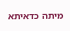מיתה כדאיתא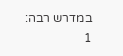במדרש רבה:
1